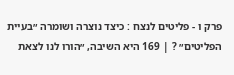פרק ו - פליטים לנצח : כיצד נוצרה ושומרה ״בעיית הפליטים״ ? | 169 היא השיבה, ״הורו לנו לצאת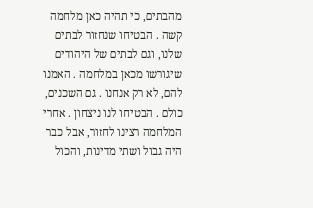מהבתים, כי תהיה כאן מלחמה קשה . הבטיחו שנחזור לבתים שלנו, וגם לבתים של היהודים שיגורשו מכאן במלחמה . האמנו להם, לא רק אנחנו . גם השכנים, כולם . הבטיחו לנו ניצחון . אחרי המלחמה רצינו לחזור, אבל כבר היה גבול ושתי מדינות, והכול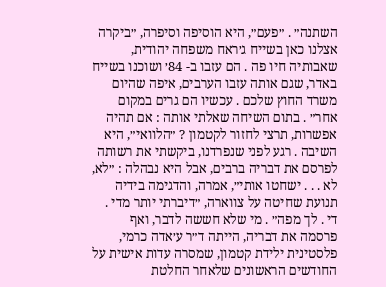השתנה״ . ״פעם״, היא הוסיפה וסיפרה, ״ביקרה אצלנו כאן בשייח ג׳ראח משפחה יהודית, שאבותיה חיו פה . הם עזבו ב- 84׳ ושוכנו בשייח באדר, שגם אותה עזבו הערבים, איפה שהיום משרד החוץ שלכם . עכשיו הם גרים במקום אחר״ . בתום השיחה שאלתי אותה : אם תהיה אפשרות, תרצי לחזור לקטמון ? ״הלוואי״, היא השיבה . רגע לפני שנפרדנו, ביקשתי את רשותה לפרסם את דבריה ברבים, אבל היא נבהלה : ״לא, לא . . . ישחטו אותי״, אמרה, והדגימה בידיה תנועת שחיטה על צווארה, ״דיברתי יותר מדי . די . לך מפה״ . מי שלא חששה לדבר, ואף פרסמה את דבריה, הייתה ד״ר ע׳אדה כרמי, פלסטינית ילידת קטמון, שמסרה עדות אישית על החודשים הראשונים שלאחר החלטת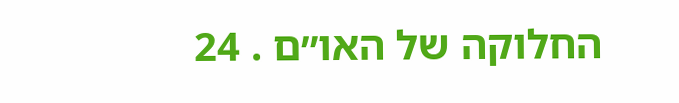החלוקה של האו״ם . 24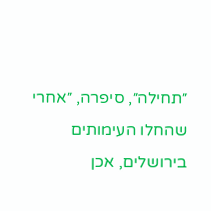״תחילה״, סיפרה, ״אחרי שהחלו העימותים בירושלים, אכן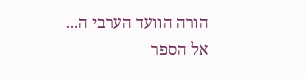הורה הוועד הערבי ה...
אל הספר